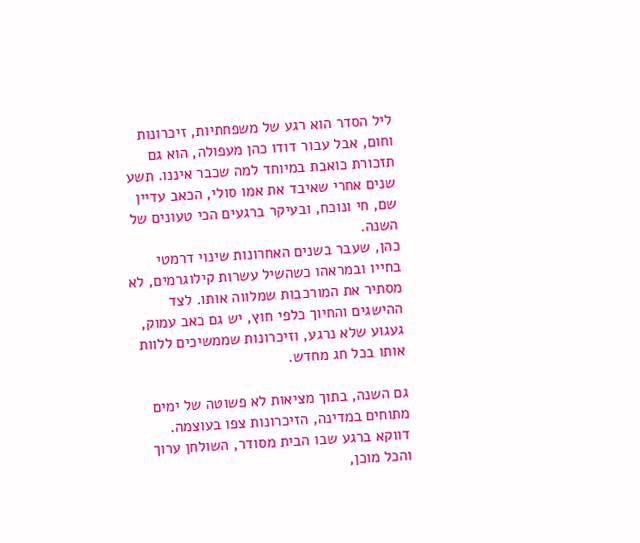ליל הסדר הוא רגע של משפחתיות, זיכרונות וחום, אבל עבור דודו כהן מעפולה, הוא גם תזכורת כואבת במיוחד למה שכבר איננו. תשע שנים אחרי שאיבד את אמו סולי, הכאב עדיין שם, חי ונוכח, ובעיקר ברגעים הכי טעונים של השנה.
כהן, שעבר בשנים האחרונות שינוי דרמטי בחייו ובמראהו כשהשיל עשרות קילוגרמים, לא מסתיר את המורכבות שמלווה אותו. לצד ההישגים והחיוך כלפי חוץ, יש גם כאב עמוק, געגוע שלא נרגע, וזיכרונות שממשיכים ללוות אותו בכל חג מחדש.

גם השנה, בתוך מציאות לא פשוטה של ימים מתוחים במדינה, הזיכרונות צפו בעוצמה. דווקא ברגע שבו הבית מסודר, השולחן ערוך והכל מוכן,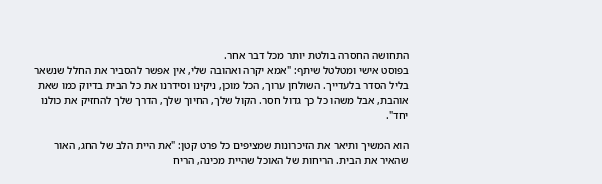התחושה החסרה בולטת יותר מכל דבר אחר.
בפוסט אישי ומטלטל שיתף: "אמא יקרה ואהובה שלי, אין אפשר להסביר את החלל שנשאר בליל הסדר בלעדייך. השולחן ערוך, הכל מוכן, ניקינו וסידרנו את כל הבית בדיוק כמו שאת אוהבת, אבל משהו כל כך גדול חסר. הקול שלך, החיוך שלך, הדרך שלך להחזיק את כולנו יחד".

הוא המשיך ותיאר את הזיכרונות שמציפים כל פרט קטן: "את היית הלב של החג, האור שהאיר את הבית. הריחות של האוכל שהיית מכינה, הריח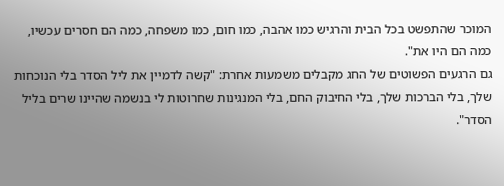המוכר שהתפשט בכל הבית והרגיש כמו אהבה, כמו חום, כמו משפחה, כמה הם חסרים עכשיו, כמה הם היו את".
גם הרגעים הפשוטים של החג מקבלים משמעות אחרת: "קשה לדמיין את ליל הסדר בלי הנוכחות שלך, בלי הברכות שלך, בלי החיבוק החם, בלי המנגינות שחרוטות לי בנשמה שהיינו שרים בליל הסדר".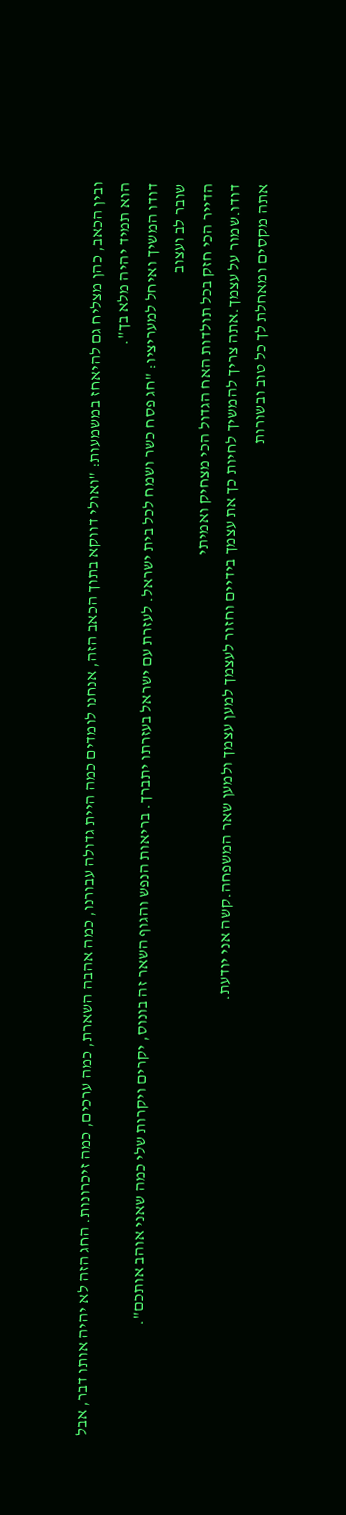ובין הכאב, כהן מצליח גם להיאחז במשמעות: "ואולי דווקא בתוך הכאב הזה, אנחנו לומדים כמה היית גדולה עבורנו, כמה אהבה השארת, כמה ערכים, כמה זיכרונות. החג הזה לא יהיה אותו דבר, אבל הוא תמיד יהיה מלא בך".
דודו המשיך ואיחל למעריציו: "חג פסח כשר ושמח לכל בית ישראל. לעזרת עם ישראל בעזרתו יתברך. בריאות הנפש והגוף השאר זה בונוס, יקרים ויקרות שלי כמה שאני אוהב אותכם".
שובר לב ועצוב
הדייר הכי חזק בכל תולדות האח הגדול הכי מצחיק ואמיתי
דודו.שמור על עצמך.אתה צריך להמשיך לחיות כך את עצמך בידיים וחזור לעצמך למען עצמך ולמען שאר המשפחה.קשה אני יודעת.
אתה מקסים ומאחלת לך כל טוב ובשורות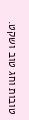טובות וחג טוב ושקט.